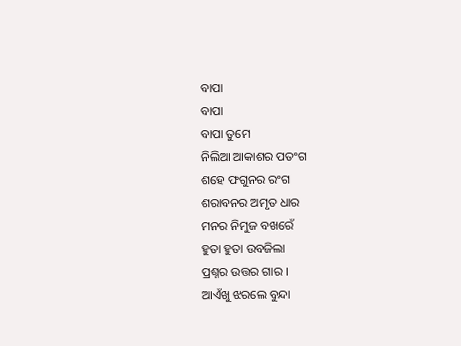ବାପା
ବାପା
ବାପା ତୁମେ
ନିଲିଆ ଆକାଶର ପତଂଗ
ଶହେ ଫଗୁନର ରଂଗ
ଶରାବନର ଅମୃତ ଧାର
ମନର ନିମୁଜ ବଖରେଁ
ହୁତା ହୁତା ଉବଜିଲା
ପ୍ରଶ୍ନର ଉତ୍ତର ଗାର ।
ଆଏଁଖୁ ଝରଲେ ବୁନ୍ଦା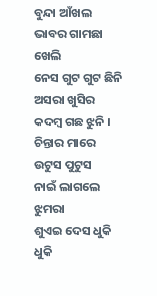ବୁନ୍ଦା ଆଁଖଲ
ଭାବର ଗାମଛା ଖେଲି
ନେସ ଗୁଟ ଗୁଟ ଛିନି
ଅସରା ଖୁସିର କଦମ୍ବ ଗଛ ଝୁନି ।
ଚିନ୍ତାର ମାରେ ଉଟୁସ ପୁଟୁସ
ନାଇଁ ଲାଗଲେ ଝୁମରା
ଶୁଏଇ ଦେସ ଧୁକି ଧୁକି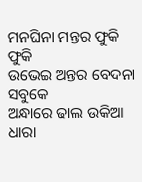ମନଘିନା ମନ୍ତର ଫୁକି ଫୁକି
ଉଭେଇ ଅନ୍ତର ବେଦନା ସବୁକେ
ଅନ୍ଧାରେ ଢାଲ ଉକିଆ ଧାରା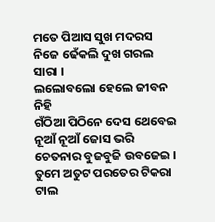ମତେ ପିଆସ ସୁଖ ମଦରସ
ନିଜେ ଢେଁକଲି ଦୁଖ ଗରଲ ସାରା ।
ଲଲୋବଲୋ ହେଲେ ଜୀବନ ନିହି
ଗଁଠିଆ ପିଠିନେ ଦେସ ଥେବେଇ
ନୂଆଁ ନୂଆଁ ଜୋସ ଭରି
ଚେତନାର ବୁଜବୁଜି ଉବଜେଇ ।
ତୁମେ ଅତୁଟ ପରତେର ଟିକରା ଟାଲ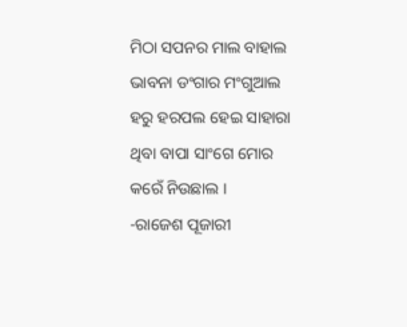ମିଠା ସପନର ମାଲ ବାହାଲ
ଭାବନା ଡଂଗାର ମଂଗୁଆଲ
ହରୁ ହରପଲ ହେଇ ସାହାରା
ଥିବା ବାପା ସାଂଗେ ମୋର
କରେଁ ନିଉଛାଲ ।
-ରାଜେଶ ପୂଜାରୀ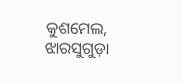କୁଶମେଲ, ଝାରସୁଗୁଡ଼ା